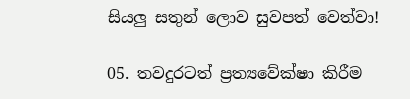සියලු සතුන් ලොව සුවපත් වෙත්වා!

05. තවදුරටත් ප්‍රත්‍යවේක්ෂා කිරීම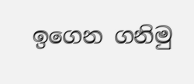ඉගෙන ගනිමු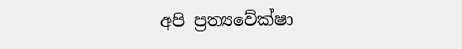අපි ප්‍රත්‍යවේක්ෂා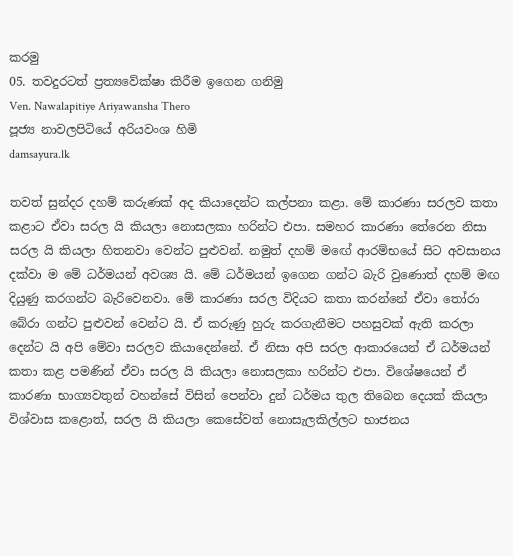කරමු
05. තවදුරටත් ප්‍රත්‍යවේක්ෂා කිරීම ඉගෙන ගනිමු
Ven. Nawalapitiye Ariyawansha Thero
පූජ්‍ය නාවලපිටියේ අරියවංශ හිමි
damsayura.lk

තවත් සුන්දර දහම් කරුණක් අද කියාදෙන්ට කල්පනා කළා. මේ කාරණා සරලව කතා කළාට ඒවා සරල යි කියලා නොසලකා හරින්ට එපා. සමහර කාරණා තේරෙන නිසා සරල යි කියලා හිතනවා වෙන්ට පුළුවන්. නමුත් දහම් මඟේ ආරම්භයේ සිට අවසානය දක්වා ම මේ ධර්මයන් අවශ්‍ය යි. මේ ධර්මයන් ඉගෙන ගන්ට බැරි වුණොත් දහම් මඟ දියුණු කරගන්ට බැරිවෙනවා. මේ කාරණා සරල විදියට කතා කරන්නේ ඒවා තෝරා බේරා ගන්ට පුළුවන් වෙන්ට යි. ඒ කරුණු හුරු කරගැනීමට පහසුවක් ඇති කරලා දෙන්ට යි අපි මේවා සරලව කියාදෙන්නේ. ඒ නිසා අපි සරල ආකාරයෙන් ඒ ධර්මයන් කතා කළ පමණින් ඒවා සරල යි කියලා නොසලකා හරින්ට එපා. විශේෂයෙන් ඒ කාරණා භාග්‍යවතුන් වහන්සේ විසින් පෙන්වා දුන් ධර්මය තුල තිබෙන දෙයක් කියලා විශ්වාස කළොත්, සරල යි කියලා කෙසේවත් නොසැලකිල්ලට භාජනය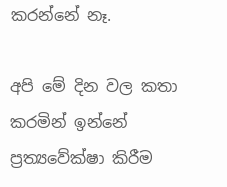කරන්නේ නෑ.

අපි මේ දින වල කතා කරමින් ඉන්නේ ප්‍රත්‍යවේක්ෂා කිරීම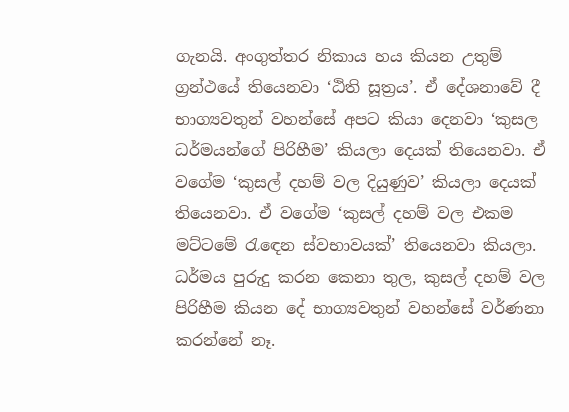ගැනයි. අංගුත්තර නිකාය හය කියන උතුම් ග්‍රන්ථයේ තියෙනවා ‘ඨිති සූත්‍රය’. ඒ දේශනාවේ දී භාග්‍යවතුන් වහන්සේ අපට කියා දෙනවා ‘කුසල ධර්මයන්ගේ පිරිහීම’ කියලා දෙයක් තියෙනවා. ඒ වගේම ‘කුසල් දහම් වල දියුණුව’ කියලා දෙයක් තියෙනවා. ඒ වගේම ‘කුසල් දහම් වල එකම මට්ටමේ රැඳෙන ස්වභාවයක්’ තියෙනවා කියලා. ධර්මය පුරුදු කරන කෙනා තුල, කුසල් දහම් වල පිරිහීම කියන දේ භාග්‍යවතුන් වහන්සේ වර්ණනා කරන්නේ නෑ.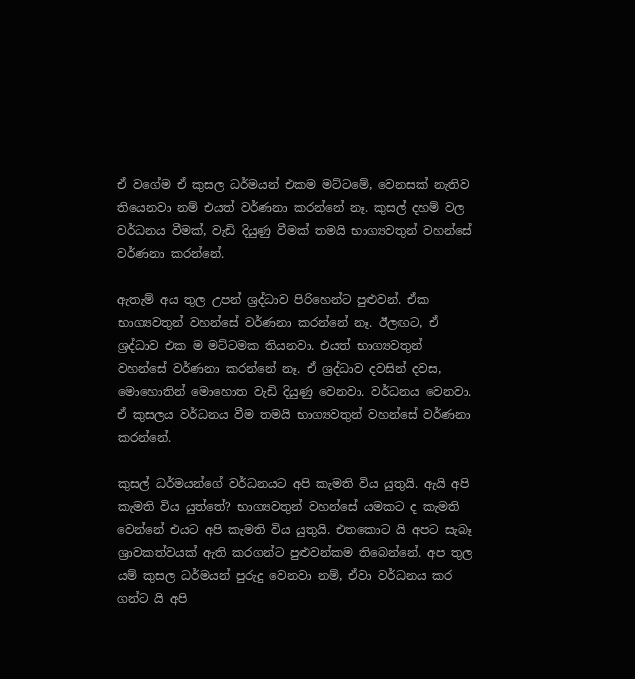ඒ වගේම ඒ කුසල ධර්මයන් එකම මට්ටමේ, වෙනසක් නැතිව තියෙනවා නම් එයත් වර්ණනා කරන්නේ නෑ. කුසල් දහම් වල වර්ධනය වීමක්, වැඩි දියුණු වීමක් තමයි භාග්‍යවතුන් වහන්සේ වර්ණනා කරන්නේ.

ඇතැම් අය තුල උපන් ශ්‍රද්ධාව පිරිහෙන්ට පුළුවන්. ඒක භාග්‍යවතුන් වහන්සේ වර්ණනා කරන්නේ නෑ. ඊලඟට, ඒ ශ්‍රද්ධාව එක ම මට්ටමක තියනවා. එයත් භාග්‍යවතුන් වහන්සේ වර්ණනා කරන්නේ නෑ. ඒ ශ්‍රද්ධාව දවසින් දවස, මොහොතින් මොහොත වැඩි දියුණු වෙනවා. වර්ධනය වෙනවා. ඒ කුසලය වර්ධනය වීම තමයි භාග්‍යවතුන් වහන්සේ වර්ණනා කරන්නේ.

කුසල් ධර්මයන්ගේ වර්ධනයට අපි කැමති විය යුතුයි. ඇයි අපි කැමති විය යුත්තේ? භාග්‍යවතුන් වහන්සේ යමකට ද කැමති වෙන්නේ එයට අපි කැමති විය යුතුයි. එතකොට යි අපට සැබෑ ශ්‍රාවකත්වයක් ඇති කරගන්ට පුළුවන්කම තිබෙන්නේ. අප තුල යම් කුසල ධර්මයන් පුරුදු වෙනවා නම්, ඒවා වර්ධනය කර ගන්ට යි අපි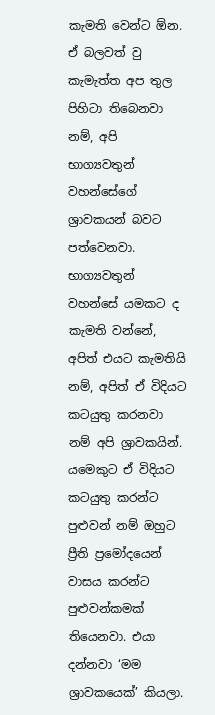කැමති වෙන්ට ඕන. ඒ බලවත් වු කැමැත්ත අප තුල පිහිටා තිබෙනවා නම්, අපි භාග්‍යවතුන් වහන්සේගේ ශ්‍රාවකයන් බවට පත්වෙනවා. භාග්‍යවතුන් වහන්සේ යමකට ද කැමති වන්නේ, අපිත් එයට කැමතියි නම්, අපිත් ඒ විදියට කටයුතු කරනවා නම් අපි ශ්‍රාවකයින්. යමෙකුට ඒ විදියට කටයුතු කරන්ට පුළුවන් නම් ඔහුට ප්‍රීති ප්‍රමෝදයෙන් වාසය කරන්ට පුළුවන්කමක් තියෙනවා. එයා දන්නවා ‘මම ශ්‍රාවකයෙක්’ කියලා.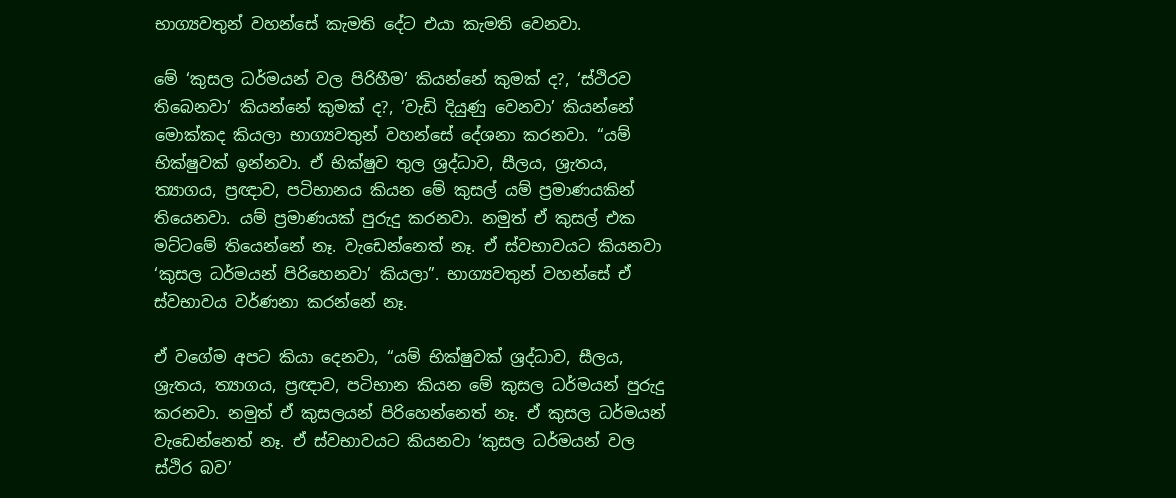භාග්‍යවතුන් වහන්සේ කැමති දේට එයා කැමති වෙනවා.

මේ ‘කුසල ධර්මයන් වල පිරිහීම’ කියන්නේ කුමක් ද?, ‘ස්ථිරව තිබෙනවා’ කියන්නේ කුමක් ද?, ‘වැඩි දියුණු වෙනවා’ කියන්නේ මොක්කද කියලා භාග්‍යවතුන් වහන්සේ දේශනා කරනවා. “යම් භික්ෂුවක් ඉන්නවා. ඒ භික්ෂුව තුල ශ්‍රද්ධාව, සීලය, ශ්‍රැතය, ත්‍යාගය, ප්‍රඥාව, පටිභානය කියන මේ කුසල් යම් ප්‍රමාණයකින් තියෙනවා. යම් ප්‍රමාණයක් පුරුදු කරනවා. නමුත් ඒ කුසල් එක මට්ටමේ තියෙන්නේ නෑ. වැඩෙන්නෙත් නෑ. ඒ ස්වභාවයට කියනවා ‘කුසල ධර්මයන් පිරිහෙනවා’ කියලා”. භාග්‍යවතුන් වහන්සේ ඒ ස්වභාවය වර්ණනා කරන්නේ නෑ.

ඒ වගේම අපට කියා දෙනවා, “යම් භික්ෂුවක් ශ්‍රද්ධාව, සීලය, ශ්‍රැතය, ත්‍යාගය, ප්‍රඥාව, පටිභාන කියන මේ කුසල ධර්මයන් පුරුදු කරනවා. නමුත් ඒ කුසලයන් පිරිහෙන්නෙත් නෑ. ඒ කුසල ධර්මයන් වැඩෙන්නෙත් නෑ. ඒ ස්වභාවයට කියනවා ‘කුසල ධර්මයන් වල ස්ථිර බව’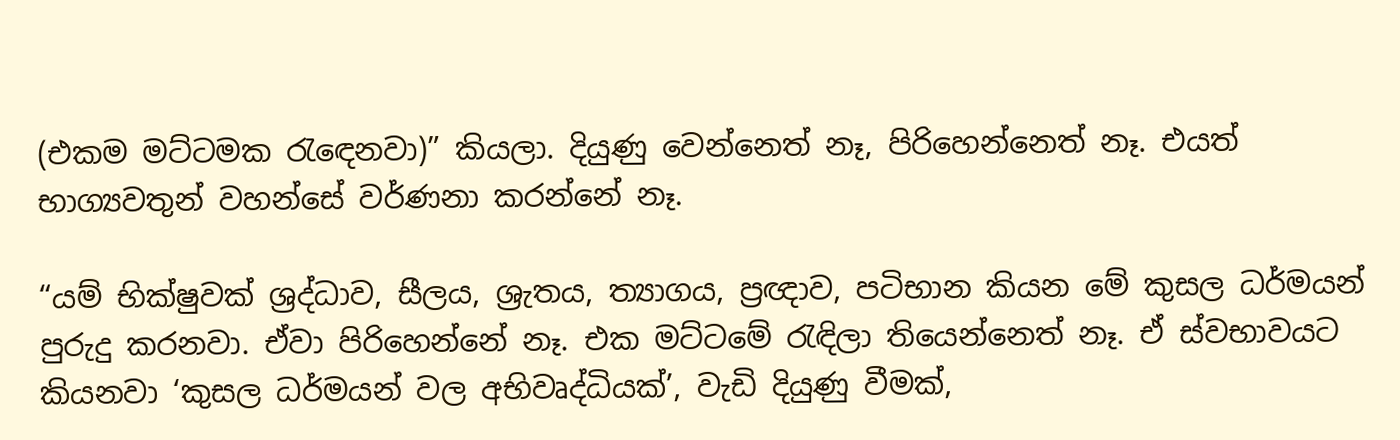(එකම මට්ටමක රැඳෙනවා)” කියලා. දියුණු වෙන්නෙත් නෑ, පිරිහෙන්නෙත් නෑ. එයත් භාග්‍යවතුන් වහන්සේ වර්ණනා කරන්නේ නෑ.

“යම් භික්ෂුවක් ශ්‍රද්ධාව, සීලය, ශ්‍රැතය, ත්‍යාගය, ප්‍රඥාව, පටිභාන කියන මේ කුසල ධර්මයන් පුරුදු කරනවා. ඒවා පිරිහෙන්නේ නෑ. එක මට්ටමේ රැඳිලා තියෙන්නෙත් නෑ. ඒ ස්වභාවයට කියනවා ‘කුසල ධර්මයන් වල අභිවෘද්ධියක්’, වැඩි දියුණු වීමක්,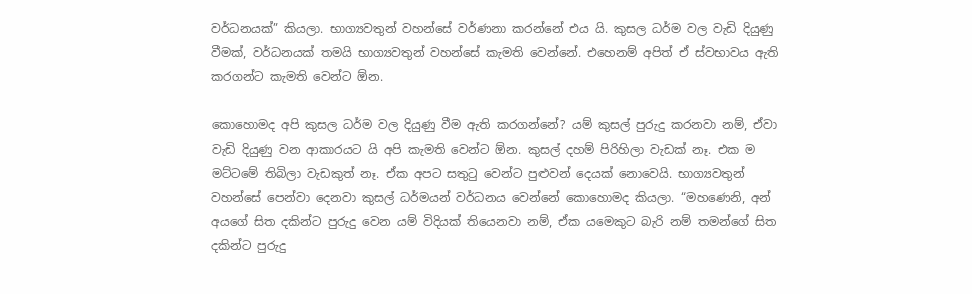වර්ධනයක්” කියලා. භාග්‍යවතුන් වහන්සේ වර්ණනා කරන්නේ එය යි. කුසල ධර්ම වල වැඩි දියුණු වීමක්, වර්ධනයක් තමයි භාග්‍යවතුන් වහන්සේ කැමති වෙන්නේ. එහෙනම් අපිත් ඒ ස්වභාවය ඇති කරගන්ට කැමති වෙන්ට ඕන.

කොහොමද අපි කුසල ධර්ම වල දියුණු වීම ඇති කරගන්නේ? යම් කුසල් පුරුදු කරනවා නම්, ඒවා වැඩි දියුණු වන ආකාරයට යි අපි කැමති වෙන්ට ඕන. කුසල් දහම් පිරිහිලා වැඩක් නෑ. එක ම මට්ටමේ තිබිලා වැඩකුත් නෑ. ඒක අපට සතුටු වෙන්ට පුළුවන් දෙයක් නොවෙයි. භාග්‍යවතුන් වහන්සේ පෙන්වා දෙනවා කුසල් ධර්මයන් වර්ධනය වෙන්නේ කොහොමද කියලා. “මහණෙනි, අන් අයගේ සිත දකින්ට පුරුදු වෙන යම් විදියක් තියෙනවා නම්, ඒක යමෙකුට බැරි නම් තමන්ගේ සිත දකින්ට පුරුදු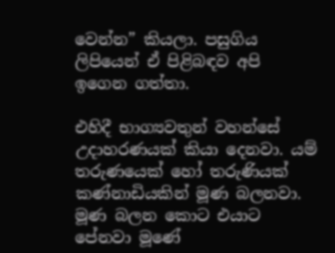වෙන්න” කියලා. පසුගිය ලිපියෙන් ඒ පිළිබඳව අපි ඉගෙන ගත්තා.

එහිදී භාග්‍යවතුන් වහන්සේ උදාහරණයක් කියා දෙනවා. යම් තරුණයෙක් හෝ තරුණියක් කණ්නාඩියකින් මූණ බලනවා. මූණ බලන කොට එයාට පේනවා මූණේ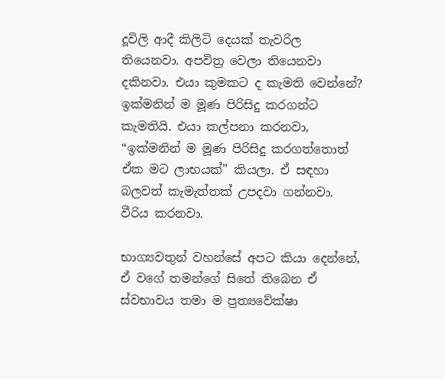දූවිලි ආදී කිලිටි දෙයක් තැවරිල තියෙනවා. අපවිත්‍ර වෙලා තියෙනවා දකිනවා. එයා කුමකට ද කැමති වෙන්නේ? ඉක්මනින් ම මූණ පිරිසිදු කරගන්ට කැමතියි. එයා කල්පනා කරනවා, “ඉක්මනින් ම මූණ පිරිසිදු කරගත්තොත් ඒක මට ලාභයක්” කියලා. ඒ සඳහා බලවත් කැමැත්තක් උපදවා ගන්නවා. වීරිය කරනවා.

භාග්‍යවතුන් වහන්සේ අපට කියා දෙන්නේ, ඒ වගේ තමන්ගේ සිතේ තිබෙන ඒ ස්වභාවය තමා ම ප්‍රත්‍යවේක්ෂා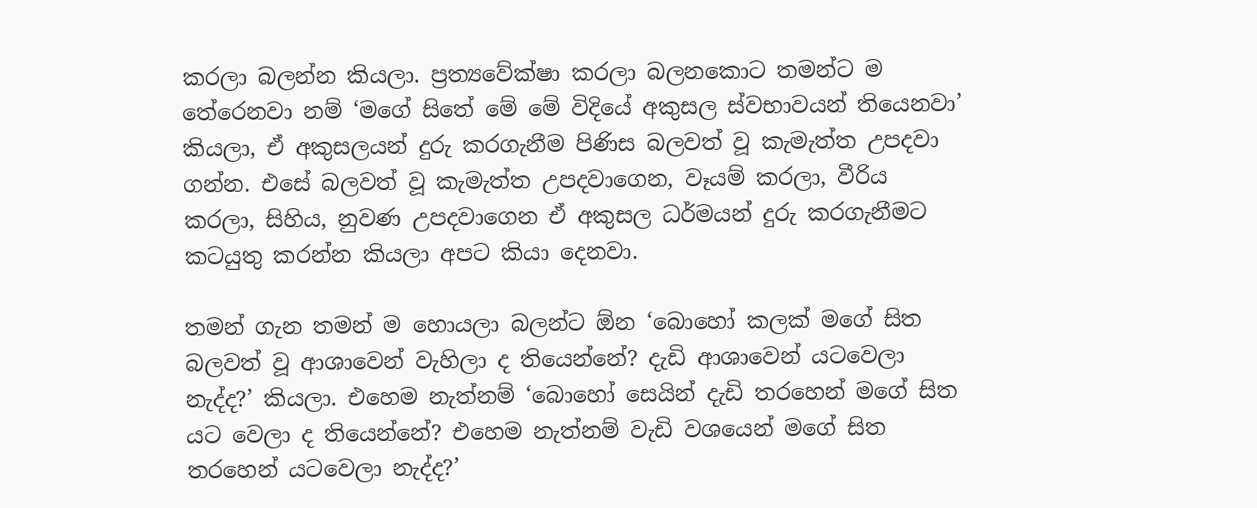කරලා බලන්න කියලා. ප්‍රත්‍යවේක්ෂා කරලා බලනකොට තමන්ට ම තේරෙනවා නම් ‘මගේ සිතේ මේ මේ විදියේ අකුසල ස්වභාවයන් තියෙනවා’ කියලා, ඒ අකුසලයන් දුරු කරගැනීම පිණිස බලවත් වූ කැමැත්ත උපදවා ගන්න. එසේ බලවත් වූ කැමැත්ත උපදවාගෙන, වෑයම් කරලා, වීරිය කරලා, සිහිය, නුවණ උපදවාගෙන ඒ අකුසල ධර්මයන් දුරු කරගැනීමට කටයුතු කරන්න කියලා අපට කියා දෙනවා.

තමන් ගැන තමන් ම හොයලා බලන්ට ඕන ‘බොහෝ කලක් මගේ සිත බලවත් වූ ආශාවෙන් වැහිලා ද තියෙන්නේ? දැඩි ආශාවෙන් යටවෙලා නැද්ද?’ කියලා. එහෙම නැත්නම් ‘බොහෝ සෙයින් දැඩි තරහෙන් මගේ සිත යට වෙලා ද තියෙන්නේ? එහෙම නැත්නම් වැඩි වශයෙන් මගේ සිත තරහෙන් යටවෙලා නැද්ද?’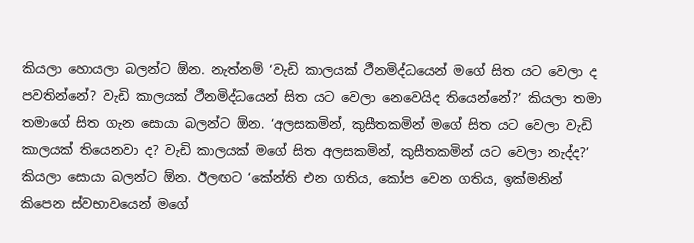කියලා හොයලා බලන්ට ඕන. නැත්නම් ‘වැඩි කාලයක් ථීනමිද්ධයෙන් මගේ සිත යට වෙලා ද පවතින්නේ? වැඩි කාලයක් ථීනමිද්ධයෙන් සිත යට වෙලා නෙවෙයිද තියෙන්නේ?’ කියලා තමා තමාගේ සිත ගැන සොයා බලන්ට ඕන. ‘අලසකමින්, කුසීතකමින් මගේ සිත යට වෙලා වැඩි කාලයක් තියෙනවා ද? වැඩි කාලයක් මගේ සිත අලසකමින්, කුසීතකමින් යට වෙලා නැද්ද?’ කියලා සොයා බලන්ට ඕන. ඊලඟට ‘කේන්ති එන ගතිය, කෝප වෙන ගතිය, ඉක්මනින් කිපෙන ස්වභාවයෙන් මගේ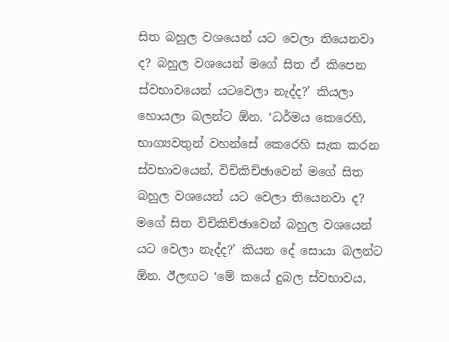සිත බහුල වශයෙන් යට වෙලා තියෙනවා ද? බහුල වශයෙන් මගේ සිත ඒ කිපෙන ස්වභාවයෙන් යටවෙලා නැද්ද?’ කියලා හොයලා බලන්ට ඕන. ‘ධර්මය කෙරෙහි, භාග්‍යවතුන් වහන්සේ කෙරෙහි සැක කරන ස්වභාවයෙන්, විචිකිච්ඡාවෙන් මගේ සිත බහුල වශයෙන් යට වෙලා තියෙනවා ද? මගේ සිත විචිකිච්ඡාවෙන් බහුල වශයෙන් යට වෙලා නැද්ද?’ කියන දේ සොයා බලන්ට ඕන. ඊලඟට ‘මේ කයේ දුබල ස්වභාවය,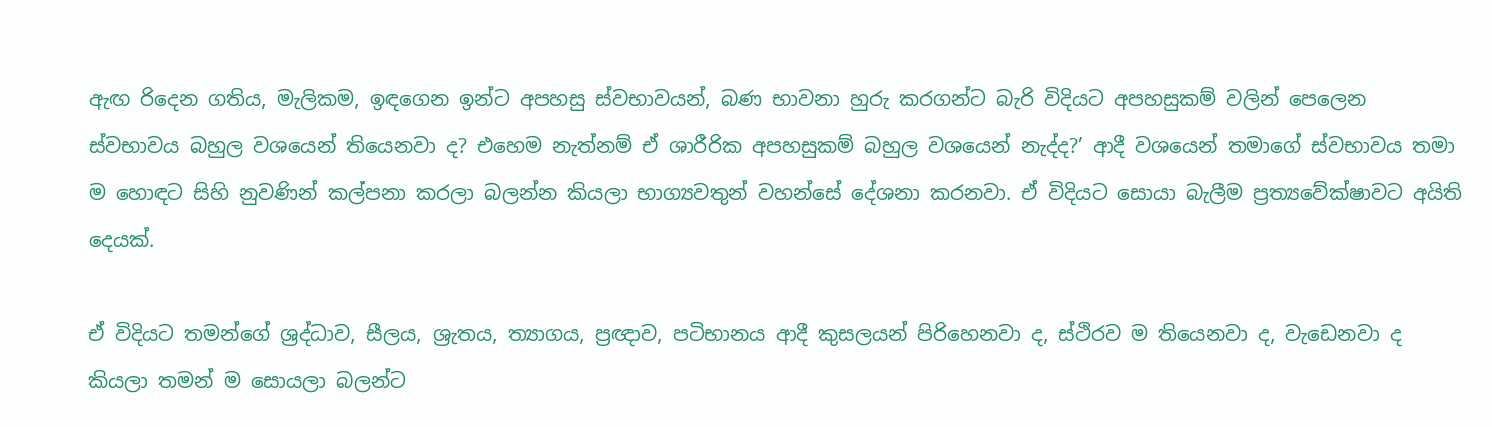ඇඟ රිදෙන ගතිය, මැලිකම, ඉඳගෙන ඉන්ට අපහසු ස්වභාවයන්, බණ භාවනා හුරු කරගන්ට බැරි විදියට අපහසුකම් වලින් පෙලෙන ස්වභාවය බහුල වශයෙන් තියෙනවා ද? එහෙම නැත්නම් ඒ ශාරීරික අපහසුකම් බහුල වශයෙන් නැද්ද?’ ආදී වශයෙන් තමාගේ ස්වභාවය තමා ම හොඳට සිහි නුවණින් කල්පනා කරලා බලන්න කියලා භාග්‍යවතුන් වහන්සේ දේශනා කරනවා. ඒ විදියට සොයා බැලීම ප්‍රත්‍යවේක්ෂාවට අයිති දෙයක්.

ඒ විදියට තමන්ගේ ශ්‍රද්ධාව, සීලය, ශ්‍රැතය, ත්‍යාගය, ප්‍රඥාව, පටිභානය ආදී කුසලයන් පිරිහෙනවා ද, ස්ථිරව ම තියෙනවා ද, වැඩෙනවා ද කියලා තමන් ම සොයලා බලන්ට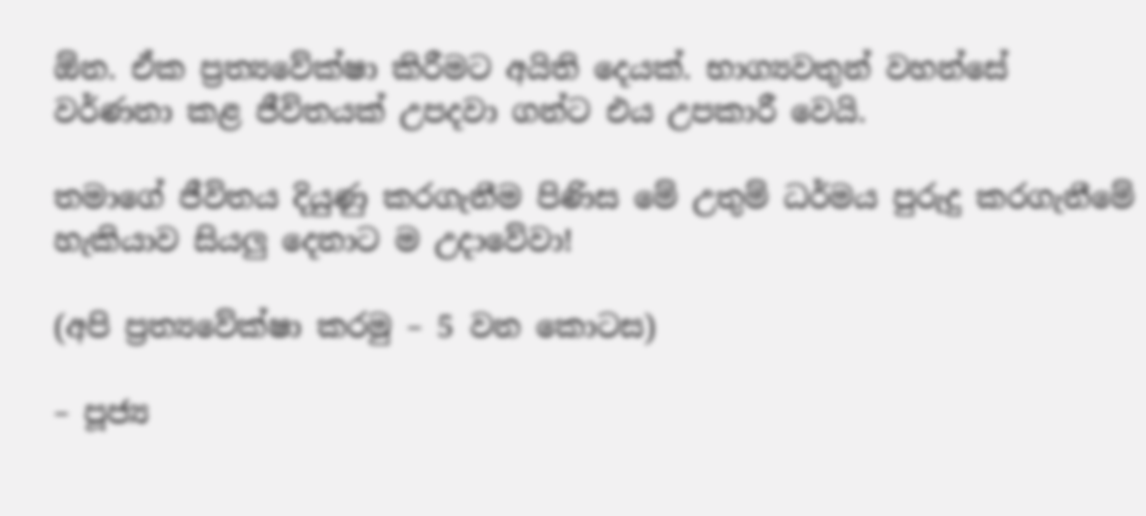ඕන. ඒක ප්‍රත්‍යවේක්ෂා කිරීමට අයිති දෙයක්. භාග්‍යවතුන් වහන්සේ වර්ණනා කළ ජීවිතයක් උපදවා ගන්ට එය උපකාරී වෙයි.

තමාගේ ජීවිතය දියුණු කරගැනීම පිණිස මේ උතුම් ධර්මය පුරුදු කරගැනීමේ හැකියාව සියලු දෙනාට ම උදාවේවා!

(අපි ප්‍රත්‍යවේක්ෂා කරමු – 5 වන කොටස)

– පූජ්‍ය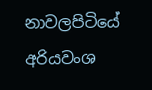නාවලපිටියේ අරියවංශ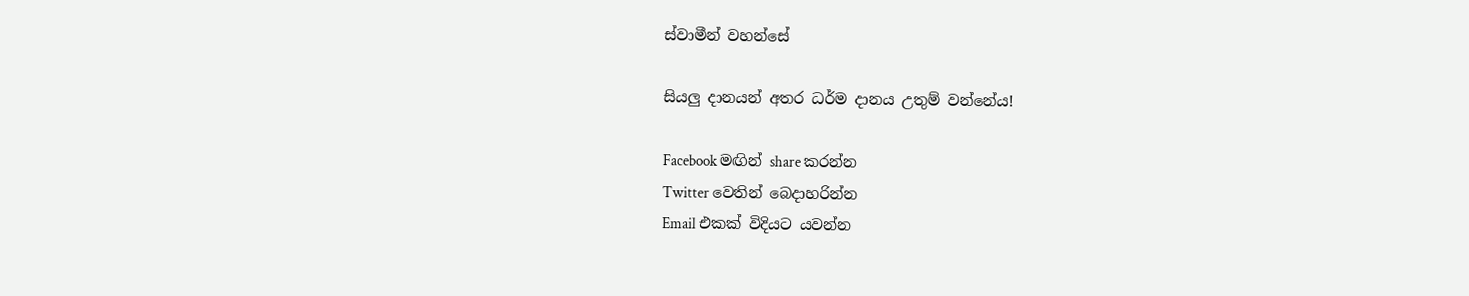ස්වාමීන් වහන්සේ

සියලු දානයන් අතර ධර්ම දානය උතුම් වන්නේය!

Facebook මඟින් share කරන්න
Twitter වෙතින් බෙදාහරින්න
Email එකක් විදියට යවන්න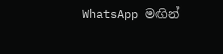WhatsApp මඟින්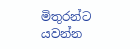මිතුරන්ට යවන්න